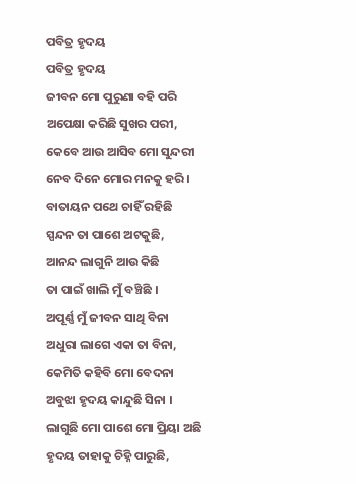ପବିତ୍ର ହୃଦୟ
ପବିତ୍ର ହୃଦୟ
ଜୀବନ ମୋ ପୁରୁଣା ବହି ପରି
ଅପେକ୍ଷା କରିଛି ସୁଖର ପରୀ,
କେବେ ଆଉ ଆସିବ ମୋ ସୁନ୍ଦରୀ
ନେବ ଦିନେ ମୋର ମନକୁ ହରି ।
ବାତାୟନ ପଥେ ଚାହିଁ ରହିଛି
ସ୍ପନ୍ଦନ ତା ପାଶେ ଅଟକୁଛି,
ଆନନ୍ଦ ଲାଗୁନି ଆଉ କିଛି
ତା ପାଇଁ ଖାଲି ମୁଁ ବଞ୍ଚିଛି ।
ଅପୂର୍ଣ୍ଣ ମୁଁ ଜୀବନ ସାଥି ବିନା
ଅଧୁରା ଲାଗେ ଏକା ତା ବିନା,
କେମିତି କହିବି ମୋ ବେଦନା
ଅବୁଝା ହୃଦୟ କାନ୍ଦୁଛି ସିନା ।
ଲାଗୁଛି ମୋ ପାଶେ ମୋ ପ୍ରିୟା ଅଛି
ହୃଦୟ ତାହାକୁ ଚିହ୍ନି ପାରୁଛି,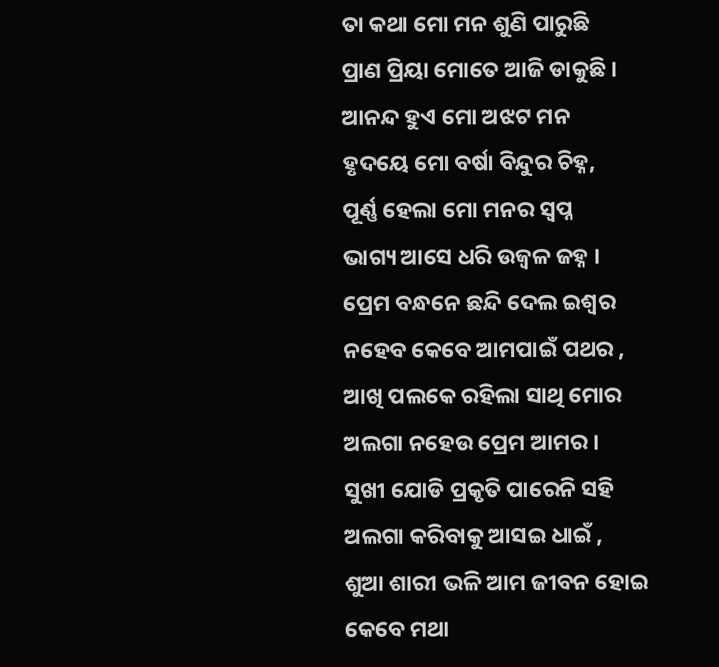ତା କଥା ମୋ ମନ ଶୁଣି ପାରୁଛି
ପ୍ରାଣ ପ୍ରିୟା ମୋତେ ଆଜି ଡାକୁଛି ।
ଆନନ୍ଦ ହୁଏ ମୋ ଅଝଟ ମନ
ହୃଦୟେ ମୋ ବର୍ଷା ବିନ୍ଦୁର ଚିହ୍ନ,
ପୂର୍ଣ୍ଣ ହେଲା ମୋ ମନର ସ୍ୱପ୍ନ
ଭାଗ୍ୟ ଆସେ ଧରି ଉଜ୍ବଳ ଜହ୍ନ ।
ପ୍ରେମ ବନ୍ଧନେ ଛନ୍ଦି ଦେଲ ଇଶ୍ୱର
ନହେବ କେବେ ଆମପାଇଁ ପଥର ,
ଆଖି ପଲକେ ରହିଲା ସାଥି ମୋର
ଅଲଗା ନହେଉ ପ୍ରେମ ଆମର ।
ସୁଖୀ ଯୋଡି ପ୍ରକୃତି ପାରେନି ସହି
ଅଲଗା କରିବାକୁ ଆସଇ ଧାଇଁ ,
ଶୁଆ ଶାରୀ ଭଳି ଆମ ଜୀବନ ହୋଇ
କେବେ ମଥା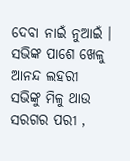ଦେବା ନାଇଁ ନୁଆଇଁ ।
ସଭିଙ୍କ ପାଶେ ଖେଳୁ ଆନନ୍ଦ ଲହରୀ
ସଭିଙ୍କୁ ମିଳୁ ଥାଉ ସରଗର ପରୀ ,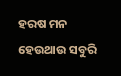ହରଷ ମନ ହେଉଥାଉ ସବୁରି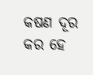କଷଣ ଦୂର କର ହେ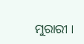ମୁରାରୀ ।